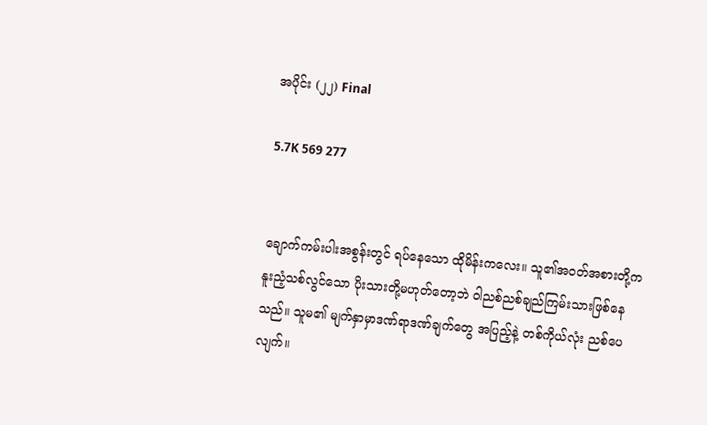အပိုင်း (၂၂) Final

5.7K 569 277


ချောက်ကမ်းပါးအစွန်းတွင် ရပ်နေသော ထိုမိန်းကလေး။ သူ၏အဝတ်အစားတို့က နူးညံ့သစ်လွင်သော ပိုးသားတို့မဟုတ်တော့ဘဲ ဝါညစ်ညစ်ချည်ကြမ်းသားဖြစ်နေသည်။ သူမ၏ မျက်နှာမှာဒဏ်ရာဒဏ်ချက်တွေ အပြည့်နဲ့ တစ်ကိုယ်လုံး ညစ်ပေလျက်။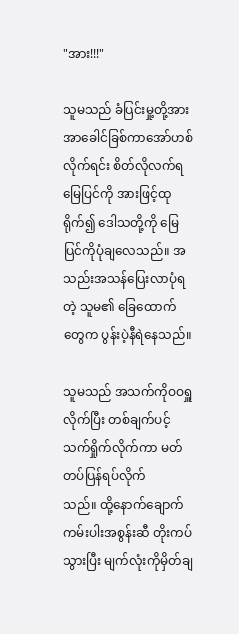"အား!!!"

သူမသည် ခံပြင်းမှု့တို့အား အာခေါင်ခြစ်ကာအော်ဟစ်လိုက်ရင်း စိတ်လိုလက်ရ မြေပြင်ကို အားဖြင့်ထုရိုက်၍ ဒေါသတို့ကို ‌မြေပြင်ကိုပုံချလေသည်။ အသည်းအသန်ပြေးလာပုံရတဲ့ သူမ၏ ခြေထောက်တွေက ပွန်းပဲ့နီရဲနေသည်။

သူမသည် အသက်ကိုဝဝရှူလိုက်ပြီး တစ်ချက်ပင့်သက်ရှိုက်လိုက်ကာ မတ်တပ်ပြန်ရပ်လိုက်သည်။ ‌ထို့နောက်ချောက်ကမ်းပါးအစွန်းဆီ တိုးကပ်သွားပြီး မျက်လုံးကိုမှိတ်ချ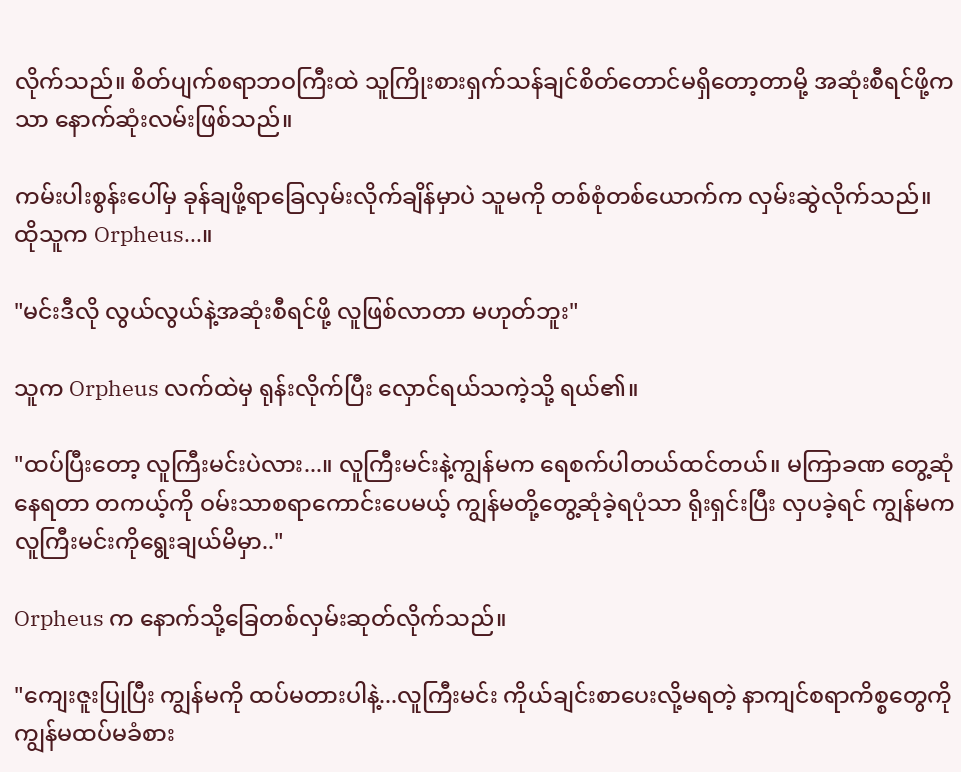လိုက်သည်။ စိတ်ပျက်စရာဘဝကြီးထဲ သူကြိုးစားရှက်သန်ချင်စိတ်တောင်မရှိတော့တာမို့ အဆုံးစီရင်ဖို့ကသာ နောက်ဆုံးလမ်းဖြစ်သည်။

ကမ်းပါးစွန်းပေါ်မှ ခုန်ချဖို့ရာခြေလှမ်းလိုက်ချိန်မှာပဲ သူမကို တစ်စုံတစ်ယောက်က လှမ်းဆွဲလိုက်သည်။ ထိုသူက Orpheus...။

"မင်းဒီလို လွယ်လွယ်နဲ့အဆုံးစီရင်ဖို့ လူဖြစ်လာတာ မဟုတ်ဘူး"

သူက Orpheus လက်ထဲမှ ရုန်းလိုက်ပြီး လှောင်ရယ်သကဲ့သို့ ရယ်၏။

"ထပ်ပြီးတော့ လူကြီးမင်းပဲလား...။ လူကြီးမင်းနဲ့ကျွန်မက ရေစက်ပါတယ်ထင်တယ်။ မကြာခဏ တွေ့ဆုံနေရတာ တကယ့်ကို ဝမ်းသာစရာကောင်းပေမယ့် ကျွန်မတို့တွေ့ဆုံခဲ့ရပုံသာ ရိုးရှင်းပြီး လှပခဲ့ရင် ကျွန်မက လူကြီးမင်းကိုရွေးချယ်မိမှာ.."

Orpheus က နောက်သို့ခြေတစ်လှမ်းဆုတ်လိုက်သည်။

"ကျေးဇူးပြုပြီး ကျွန်မကို ထပ်မတားပါနဲ့...လူကြီးမင်း ကိုယ်ချင်းစာပေးလို့မရတဲ့ နာကျင်စရာကိစ္စတွေကို ကျွန်မထပ်မခံစား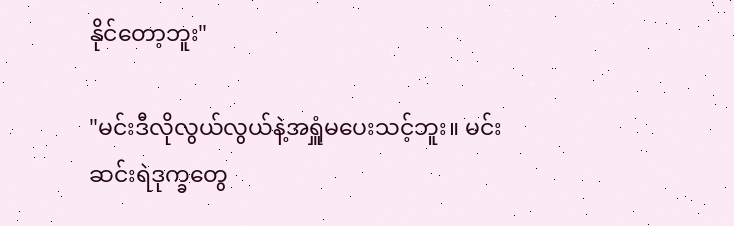နိုင်တော့ဘူး"

"မင်းဒီလိုလွယ်လွယ်နဲ့အရှူံမပေးသင့်ဘူး။ မင်းဆင်းရဲဒုက္ခတွေ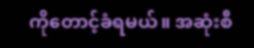ကိုတောင့်ခံရမယ်။ အဆုံးစီ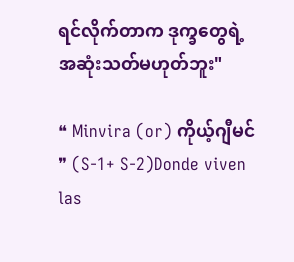ရင်လိုက်တာက ဒုက္ခတွေရဲ့ အဆုံးသတ်မဟုတ်ဘူး"

❝ Minvira (or) ကိုယ့်ဂျီမင် ❞ (S-1+ S-2)Donde viven las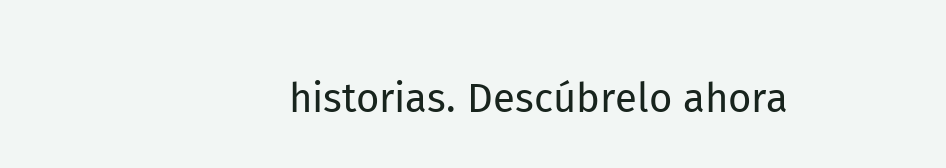historias. Descúbrelo ahora